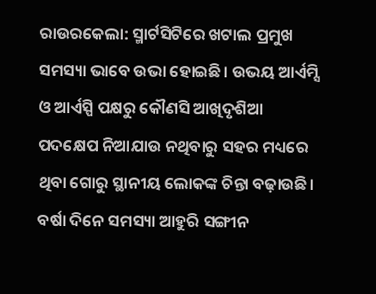ରାଉରକେଲା: ସ୍ମାର୍ଟସିଟିରେ ଖଟାଲ ପ୍ରମୁଖ ସମସ୍ୟା ଭାବେ ଉଭା ହୋଇଛି। ଉଭୟ ଆର୍ଏମ୍ସି ଓ ଆର୍ଏସ୍ପି ପକ୍ଷରୁ କୌଣସି ଆଖିଦୃଶିଆ ପଦକ୍ଷେପ ନିଆଯାଉ ନଥିବାରୁ ସହର ମଧ୍ୟରେ ଥିବା ଗୋରୁ ସ୍ଥାନୀୟ ଲୋକଙ୍କ ଚିନ୍ତା ବଢ଼ାଉଛି। ବର୍ଷା ଦିନେ ସମସ୍ୟା ଆହୁରି ସଙ୍ଗୀନ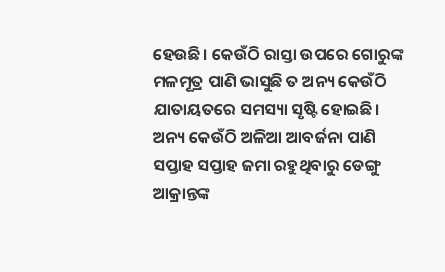ହେଉଛି। କେଉଁଠି ରାସ୍ତା ଉପରେ ଗୋରୁଙ୍କ ମଳମୂତ୍ର ପାଣି ଭାସୁଛି ତ ଅନ୍ୟ କେଉଁଠି ଯାତାୟତରେ ସମସ୍ୟା ସୃଷ୍ଟି ହୋଇଛି। ଅନ୍ୟ କେଉଁଠି ଅଳିଆ ଆବର୍ଜନା ପାଣି ସପ୍ତାହ ସପ୍ତାହ ଜମା ରହୁଥିବାରୁ ଡେଙ୍ଗୁ ଆକ୍ରାନ୍ତଙ୍କ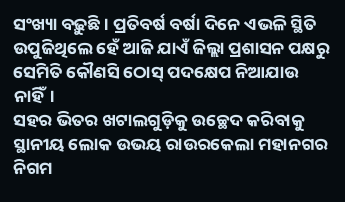ସଂଖ୍ୟା ବଢ଼ୁଛି। ପ୍ରତିବର୍ଷ ବର୍ଷା ଦିନେ ଏଭଳି ସ୍ଥିତି ଉପୁଜିଥିଲେ ହେଁ ଆଜି ଯାଏଁ ଜିଲ୍ଲା ପ୍ରଶାସନ ପକ୍ଷରୁ ସେମିତି କୌଣସି ଠୋସ୍ ପଦକ୍ଷେପ ନିଆଯାଉ ନାହିଁ।
ସହର ଭିତର ଖଟାଲଗୁଡ଼ିକୁ ଉଚ୍ଛେଦ କରିବାକୁ ସ୍ଥାନୀୟ ଲୋକ ଉଭୟ ରାଉରକେଲା ମହାନଗର ନିଗମ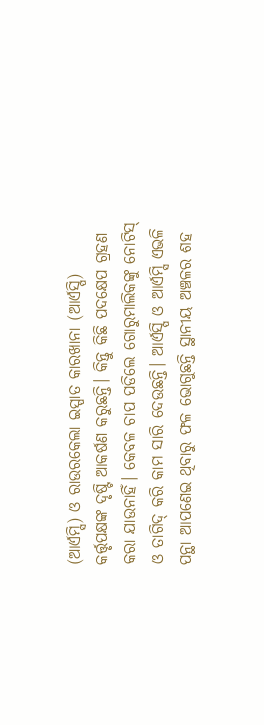(ଆର୍ଏମ୍ସି) ଓ ରାଉରକେଲା ଇସ୍ପାତ କାରଖାନା (ଆର୍ଏସ୍ପି) କର୍ତ୍ତୃପକ୍ଷଙ୍କ ଦୃଷ୍ଟି ଆକର୍ଷଣ କରୁଛନ୍ତି। କିନ୍ତୁ କିଛି ପଦକ୍ଷେପ ଗ୍ରହଣ କରା ଯାଉନାହିଁ। କେବଳ ଚାପ ପଡିଲେ ଗୋରୁମାଲିକଙ୍କୁ ନୋଟିସ୍ ଓ ତାଗିଦ୍ କରି କାମ ସାରି ଦେଉଛନ୍ତି। ଆର୍ଏସ୍ପି ଓ ଆର୍ଏମ୍ସି ଏଭଳି ପନ୍ଥା ଆପଣେଇ ଥିବାରୁ ଫଳ ଭୋଗୁଛନ୍ତି ସ୍ଥାନୀୟ ଅଞ୍ଚଳର ଶହ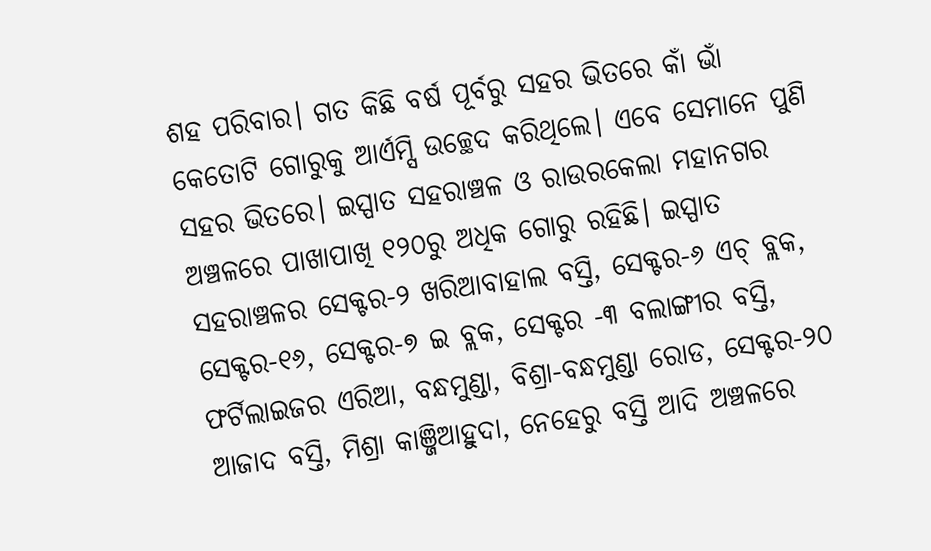ଶହ ପରିବାର। ଗତ କିଛି ବର୍ଷ ପୂର୍ବରୁ ସହର ଭିତରେ କାଁ ଭାଁ କେତୋଟି ଗୋରୁକୁ ଆର୍ଏମ୍ସି ଉଚ୍ଛେଦ କରିଥିଲେ। ଏବେ ସେମାନେ ପୁଣି ସହର ଭିତରେ। ଇସ୍ପାତ ସହରାଞ୍ଚଳ ଓ ରାଉରକେଲା ମହାନଗର ଅଞ୍ଚଳରେ ପାଖାପାଖି ୧୨୦ରୁ ଅଧିକ ଗୋରୁ ରହିଛି। ଇସ୍ପାତ ସହରାଞ୍ଚଳର ସେକ୍ଟର-୨ ଖରିଆବାହାଲ ବସ୍ତି, ସେକ୍ଟର-୬ ଏଚ୍ ବ୍ଲକ, ସେକ୍ଟର-୧୬, ସେକ୍ଟର-୭ ଇ ବ୍ଲକ, ସେକ୍ଟର -୩ ବଲାଙ୍ଗୀର ବସ୍ତି, ଫର୍ଟିଲାଇଜର ଏରିଆ, ବନ୍ଧମୁଣ୍ଡା, ବିଶ୍ରା-ବନ୍ଧମୁଣ୍ଡା ରୋଡ, ସେକ୍ଟର-୨୦ ଆଜାଦ ବସ୍ତି, ମିଶ୍ରା କାଞ୍ଜିଆହୁଦା, ନେହେରୁ ବସ୍ତି ଆଦି ଅଞ୍ଚଳରେ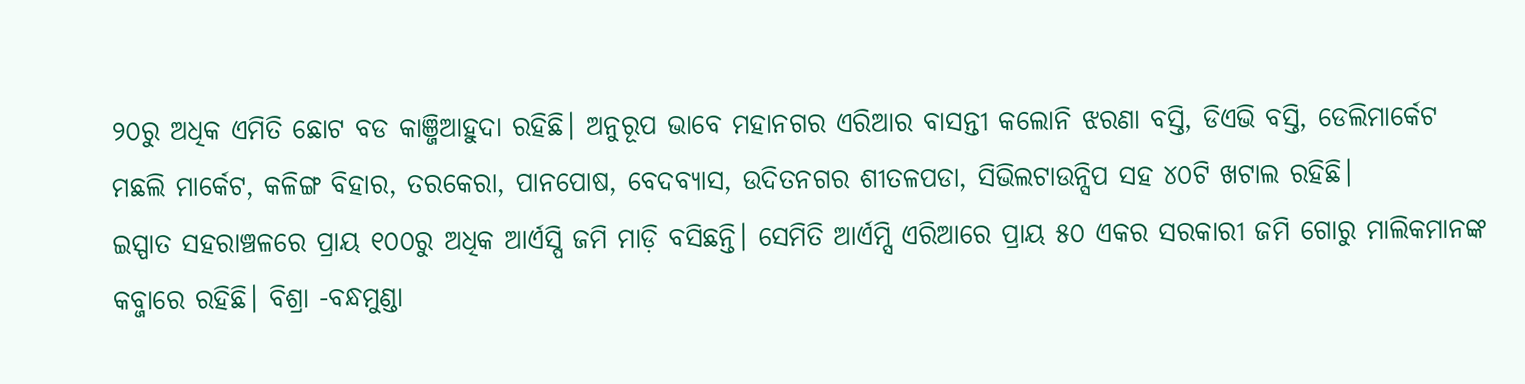୨୦ରୁ ଅଧିକ ଏମିତି ଛୋଟ ବଡ କାଞ୍ଜିଆହୁଦା ରହିଛି। ଅନୁରୂପ ଭାବେ ମହାନଗର ଏରିଆର ବାସନ୍ତୀ କଲୋନି ଝରଣା ବସ୍ତି, ଡିଏଭି ବସ୍ତି, ଡେଲିମାର୍କେଟ ମଛଲି ମାର୍କେଟ, କଳିଙ୍ଗ ବିହାର, ତରକେରା, ପାନପୋଷ, ବେଦବ୍ୟାସ, ଉଦିତନଗର ଶୀତଳପଡା, ସିଭିଲଟାଉନ୍ସିପ ସହ ୪୦ଟି ଖଟାଲ ରହିଛି।
ଇସ୍ପାତ ସହରାଞ୍ଚଳରେ ପ୍ରାୟ ୧୦୦ରୁ ଅଧିକ ଆର୍ଏସ୍ପି ଜମି ମାଡ଼ି ବସିଛନ୍ତି। ସେମିତି ଆର୍ଏମ୍ସି ଏରିଆରେ ପ୍ରାୟ ୫୦ ଏକର ସରକାରୀ ଜମି ଗୋରୁ ମାଲିକମାନଙ୍କ କବ୍ଜାରେ ରହିଛି। ବିଶ୍ରା -ବନ୍ଧମୁଣ୍ଡା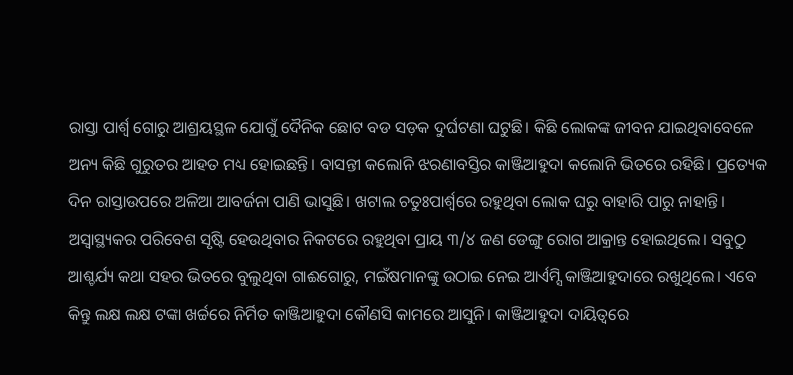ରାସ୍ତା ପାର୍ଶ୍ବ ଗୋରୁ ଆଶ୍ରୟସ୍ଥଳ ଯୋଗୁଁ ଦୈନିକ ଛୋଟ ବଡ ସଡ଼କ ଦୁର୍ଘଟଣା ଘଟୁଛି। କିଛି ଲୋକଙ୍କ ଜୀବନ ଯାଇଥିବାବେଳେ ଅନ୍ୟ କିଛି ଗୁରୁତର ଆହତ ମଧ୍ୟ ହୋଇଛନ୍ତି। ବାସନ୍ତୀ କଲୋନି ଝରଣାବସ୍ତିର କାଞ୍ଜିଆହୁଦା କଲୋନି ଭିତରେ ରହିଛି। ପ୍ରତ୍ୟେକ ଦିନ ରାସ୍ତାଉପରେ ଅଳିଆ ଆବର୍ଜନା ପାଣି ଭାସୁଛି। ଖଟାଲ ଚତୁଃପାର୍ଶ୍ବରେ ରହୁଥିବା ଲୋକ ଘରୁ ବାହାରି ପାରୁ ନାହାନ୍ତି। ଅସ୍ବାସ୍ଥ୍ୟକର ପରିବେଶ ସୃଷ୍ଟି ହେଉଥିବାର ନିକଟରେ ରହୁଥିବା ପ୍ରାୟ ୩/୪ ଜଣ ଡେଙ୍ଗୁ ରୋଗ ଆକ୍ରାନ୍ତ ହୋଇଥିଲେ। ସବୁଠୁ ଆଶ୍ଚର୍ଯ୍ୟ କଥା ସହର ଭିତରେ ବୁଲୁଥିବା ଗାଈଗୋରୁ, ମଇଁଷମାନଙ୍କୁ ଉଠାଇ ନେଇ ଆର୍ଏମ୍ସି କାଞ୍ଜିଆହୁଦାରେ ରଖୁଥିଲେ। ଏବେ କିନ୍ତୁ ଲକ୍ଷ ଲକ୍ଷ ଟଙ୍କା ଖର୍ଚ୍ଚରେ ନିର୍ମିତ କାଞ୍ଜିଆହୁଦା କୌଣସି କାମରେ ଆସୁନି। କାଞ୍ଜିଆହୁଦା ଦାୟିତ୍ବରେ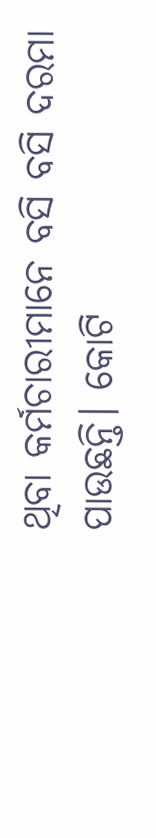ଥିବା କର୍ମଚାରୀମାନେ ବସି ବସି ଦରମା ପାଉଛନ୍ତି। କୋଟି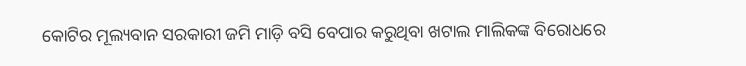କୋଟିର ମୂଲ୍ୟବାନ ସରକାରୀ ଜମି ମାଡ଼ି ବସି ବେପାର କରୁଥିବା ଖଟାଲ ମାଲିକଙ୍କ ବିରୋଧରେ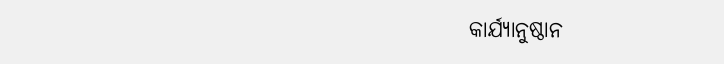କାର୍ଯ୍ୟାନୁଷ୍ଠାନ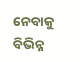ନେବାକୁ ବିଭିନ୍ନ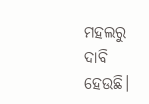ମହଲରୁ ଦାବି ହେଉଛି।